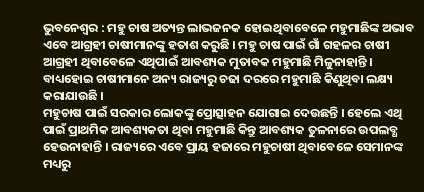ଭୁବନେଶ୍ୱର : ମହୁ ଚାଷ ଅତ୍ୟନ୍ତ ଲାଭଜନକ ହୋଇଥିବାବେଳେ ମହୁମାଛିଙ୍କ ଅଭାବ ଏବେ ଆଗ୍ରହୀ ଚାଷୀମାନଙ୍କୁ ହତାଶ କରୁଛି । ମହୁ ଚାଷ ପାଇଁ ଗାଁ ଗହଳର ଚାଷୀ ଆଗ୍ରହୀ ଥିବାବେଳେ ଏଥିପାଇଁ ଆବଶ୍ୟକ ମୁତାବକ ମହୁମାଛି ମିଳୁନାହାନ୍ତି । ବାଧ୍ୟହୋଇ ଚାଷୀମାନେ ଅନ୍ୟ ରାଜ୍ୟରୁ ଚଢା ଦରରେ ମହୁମାଛି କିଣୁଥିବା ଲକ୍ଷ୍ୟ କରାଯାଉଛି ।
ମହୁଚାଷ ପାଇଁ ସରକାର ଲୋକଙ୍କୁ ପ୍ରୋତ୍ସାହନ ଯୋଗାଇ ଦେଉଛନ୍ତି । ହେଲେ ଏଥି ପାଇଁ ପ୍ରାଥମିକ ଆବଶ୍ୟକତା ଥିବା ମହୁମାଛି କିନ୍ତୁ ଆବଶ୍ୟକ ତୁଳନାରେ ଉପଲବ୍ଧ ହେଉନାହାନ୍ତି । ରାଜ୍ୟରେ ଏବେ ପ୍ରାୟ ହଜାରେ ମହୁଚାଷୀ ଥିବାବେଳେ ସେମାନଙ୍କ ମଧ୍ୟରୁ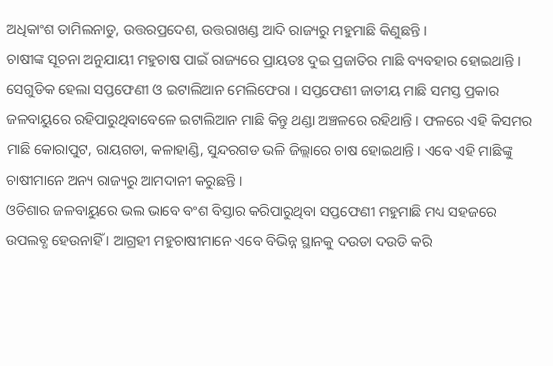ଅଧିକାଂଶ ତାମିଲନାଡୁ, ଉତ୍ତରପ୍ରଦେଶ, ଉତ୍ତରାଖଣ୍ଡ ଆଦି ରାଜ୍ୟରୁ ମହୁମାଛି କିଣୁଛନ୍ତି ।
ଚାଷୀଙ୍କ ସୂଚନା ଅନୁଯାୟୀ ମହୁଚାଷ ପାଇଁ ରାଜ୍ୟରେ ପ୍ରାୟତଃ ଦୁଇ ପ୍ରଜାତିର ମାଛି ବ୍ୟବହାର ହୋଇଥାନ୍ତି । ସେଗୁଡିକ ହେଲା ସପ୍ତଫେଣୀ ଓ ଇଟାଲିଆନ ମେଲିଫେରା । ସପ୍ତଫେଣୀ ଜାତୀୟ ମାଛି ସମସ୍ତ ପ୍ରକାର ଜଳବାୟୁରେ ରହିପାରୁଥିବାବେଳେ ଇଟାଲିଆନ ମାଛି କିନ୍ତୁ ଥଣ୍ଡା ଅଞ୍ଚଳରେ ରହିଥାନ୍ତି । ଫଳରେ ଏହି କିସମର ମାଛି କୋରାପୁଟ, ରାୟଗଡା, କଳାହାଣ୍ଡି, ସୁନ୍ଦରଗଡ ଭଳି ଜିଲ୍ଲାରେ ଚାଷ ହୋଇଥାନ୍ତି । ଏବେ ଏହି ମାଛିଙ୍କୁ ଚାଷୀମାନେ ଅନ୍ୟ ରାଜ୍ୟରୁ ଆମଦାନୀ କରୁଛନ୍ତି ।
ଓଡିଶାର ଜଳବାୟୁରେ ଭଲ ଭାବେ ବଂଶ ବିସ୍ତାର କରିପାରୁଥିବା ସପ୍ତଫେଣୀ ମହୁମାଛି ମଧ୍ୟ ସହଜରେ ଉପଲବ୍ଧ ହେଉନାହିଁ । ଆଗ୍ରହୀ ମହୁଚାଷୀମାନେ ଏବେ ବିଭିନ୍ନ ସ୍ଥାନକୁ ଦଉଡା ଦଉଡି କରି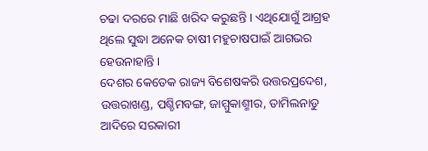ଚଢା ଦରରେ ମାଛି ଖରିଦ କରୁଛନ୍ତି । ଏଥିଯୋଗୁଁ ଆଗ୍ରହ ଥିଲେ ସୁଦ୍ଧା ଅନେକ ଚାଷୀ ମହୁଚାଷପାଇଁ ଆଗଭର ହେଉନାହାନ୍ତି ।
ଦେଶର କେତେକ ରାଜ୍ୟ ବିଶେଷକରି ଉତ୍ତରପ୍ରଦେଶ, ଉତ୍ତରାଖଣ୍ଡ, ପଶ୍ଚିମବଙ୍ଗ, ଜାମ୍ମୁକାଶ୍ମୀର, ତାମିଲନାଡୁ ଆଦିରେ ସରକାରୀ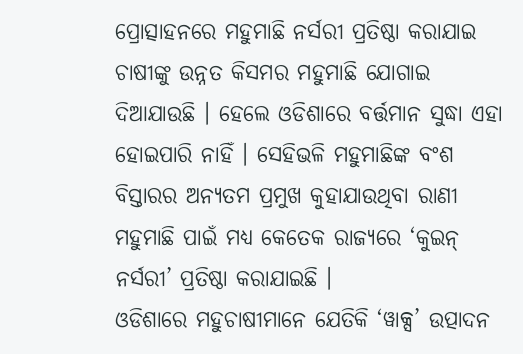ପ୍ରୋତ୍ସାହନରେ ମହୁମାଛି ନର୍ସରୀ ପ୍ରତିଷ୍ଠା କରାଯାଇ ଚାଷୀଙ୍କୁ ଉନ୍ନତ କିସମର ମହୁମାଛି ଯୋଗାଇ ଦିଆଯାଉଛି । ହେଲେ ଓଡିଶାରେ ବର୍ତ୍ତମାନ ସୁଦ୍ଧା ଏହା ହୋଇପାରି ନାହିଁ । ସେହିଭଳି ମହୁମାଛିଙ୍କ ବଂଶ ବିସ୍ତାରର ଅନ୍ୟତମ ପ୍ରମୁଖ କୁହାଯାଉଥିବା ରାଣୀ ମହୁମାଛି ପାଇଁ ମଧ୍ୟ କେତେକ ରାଜ୍ୟରେ ‘କୁଇନ୍ ନର୍ସରୀ’ ପ୍ରତିଷ୍ଠା କରାଯାଇଛି ।
ଓଡିଶାରେ ମହୁଚାଷୀମାନେ ଯେତିକି ‘ୱାକ୍ସ’ ଉତ୍ପାଦନ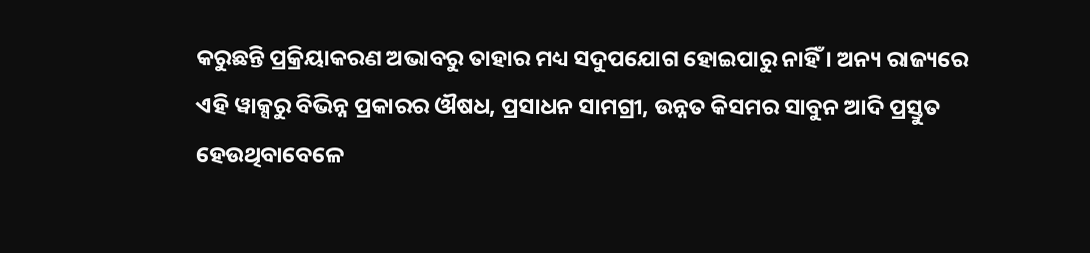କରୁଛନ୍ତି ପ୍ରକ୍ରିୟାକରଣ ଅଭାବରୁ ତାହାର ମଧ୍ୟ ସଦୁପଯୋଗ ହୋଇପାରୁ ନାହିଁ । ଅନ୍ୟ ରାଜ୍ୟରେ ଏହି ୱାକ୍ସରୁ ବିଭିନ୍ନ ପ୍ରକାରର ଔଷଧ, ପ୍ରସାଧନ ସାମଗ୍ରୀ, ଉନ୍ନତ କିସମର ସାବୁନ ଆଦି ପ୍ରସ୍ତୁତ ହେଉଥିବାବେଳେ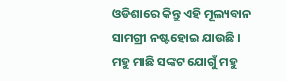ଓଡିଶାରେ କିନ୍ତୁ ଏହି ମୂଲ୍ୟବାନ ସାମଗ୍ରୀ ନଷ୍ଟହୋଇ ଯାଉଛି ।
ମହୁ ମାଛି ସଙ୍କଟ ଯୋଗୁଁ ମହୁ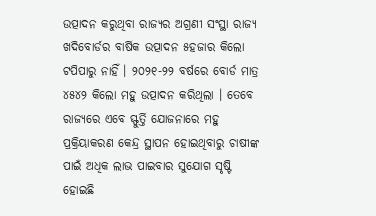ଉତ୍ପାଦନ କରୁଥିବା ରାଜ୍ୟର ଅଗ୍ରଣୀ ସଂସ୍ଥା ରାଜ୍ୟ ଖଦିବୋର୍ଡର ବାର୍ଷିକ ଉତ୍ପାଦନ ୫ହଜାର କିଲୋ ଟପିପାରୁ ନାହିଁ । ୨୦୨୧-୨୨ ବର୍ଷରେ ବୋର୍ଡ ମାତ୍ର ୪୫୪୨ କିଲୋ ମହୁ ଉତ୍ପାଦନ କରିଥିଲା । ତେବେ ରାଜ୍ୟରେ ଏବେ ସ୍ଫୁର୍ତ୍ତି ଯୋଜନାରେ ମହୁ ପ୍ରକ୍ରିୟାକରଣ କେନ୍ଦ୍ର ସ୍ଥାପନ ହୋଇଥିବାରୁ ଚାଷୀଙ୍କ ପାଇଁ ଅଧିକ ଲାଭ ପାଇବାର ସୁଯୋଗ ସୃଷ୍ଟି ହୋଇଛି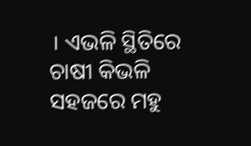। ଏଭଳି ସ୍ଥିତିରେ ଚାଷୀ କିଭଳି ସହଜରେ ମହୁ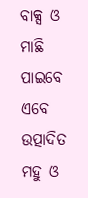ବାକ୍ସ ଓ ମାଛି ପାଇବେ ଏବେ ଉତ୍ପାଦିତ ମହୁ ଓ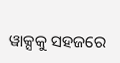ୱାକ୍ସକୁ ସହଜରେ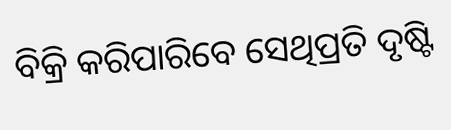ବିକ୍ରି କରିପାରିବେ ସେଥିପ୍ରତି ଦୃଷ୍ଟି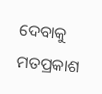ଦେବାକୁ ମତପ୍ରକାଶ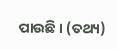ପାଉଛି । (ତଥ୍ୟ)